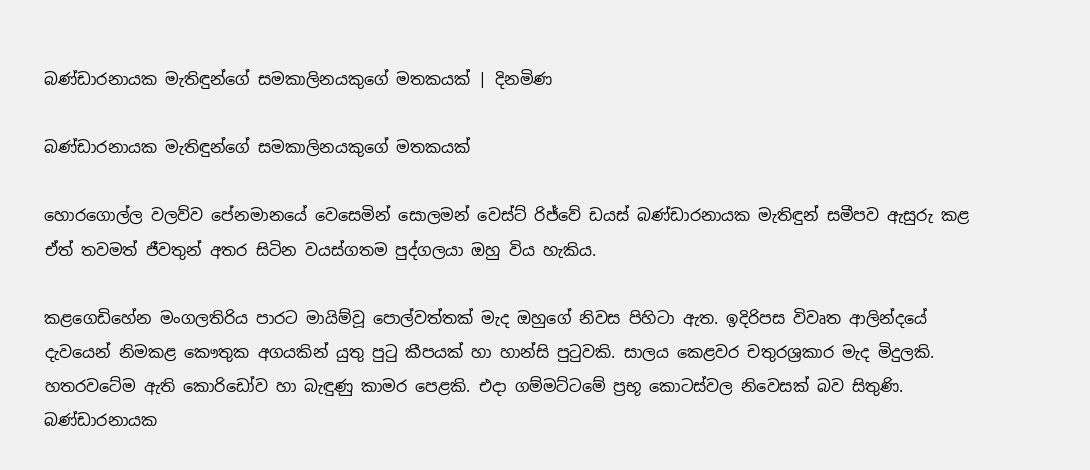බණ්ඩාරනායක මැතිඳුන්ගේ සමකාලිනයකුගේ මතකයක් | දිනමිණ

බණ්ඩාරනායක මැතිඳුන්ගේ සමකාලිනයකුගේ මතකයක්

හොරගොල්ල වලව්ව පේනමානයේ වෙසෙමින් සොලමන් වෙස්ට් රිජ්වේ ඩයස් බණ්ඩාරනායක මැතිඳුන් සමීපව ඇසුරු කළ ඒත් තවමත් ජීවතුන් අතර සිටින වයස්ගතම පුද්ගලයා ඔහු විය හැකිය.

කළගෙඩිහේන මංගලතිරිය පාරට මායිම්වූ පොල්වත්තක් මැද ඔහුගේ නිවස පිහිටා ඇත. ඉදිරිපස විවෘත ආලින්දයේ දැවයෙන් නිමකළ කෞතුක අගයකින් යුතු පුටු කීපයක් හා හාන්සි පුටුවකි. සාලය කෙළවර චතුරශ්‍රකාර මැද මිදුලකි. හතරවටේම ඇති කොරිඩෝව හා බැඳුණු කාමර පෙළකි. එදා ගම්මට්ටමේ ප්‍රභූ කොටස්වල නිවෙසක් බව සිතුණි. බණ්ඩාරනායක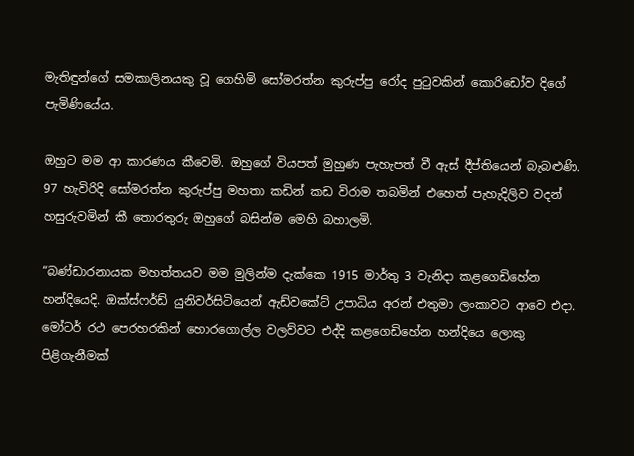මැතිඳුන්ගේ සමකාලිනයකු වූ ගෙහිමි සෝමරත්න කුරුප්පු රෝද පුටුවකින් කොරිඩෝව දිගේ පැමිණියේය.

ඔහුට මම ආ කාරණය කීවෙමි. ඔහුගේ වියපත් මුහුණ පැහැපත් වී ඇස් දීප්තියෙන් බැබළුණි. 97 හැවිරිදි සෝමරත්න කුරුප්පු මහතා කඩින් කඩ විරාම තබමින් එහෙත් පැහැදිලිව වදන් හසුරුවමින් කී තොරතුරු ඔහුගේ බසින්ම මෙහි බහාලමි.

“බණ්ඩාරනායක මහත්තයව මම මුලින්ම දැක්කෙ 1915 මාර්තු 3 වැනිදා කළගෙඩිහේන හන්දියෙදි. ඔක්ස්ෆර්ඩ් යුනිවර්සිටියෙන් ඇඩ්වකේට් උපාධිය අරන් එතුමා ලංකාවට ආවෙ එදා. මෝටර් රථ පෙරහරකින් හොරගොල්ල වලව්වට එද්දි කළගෙඩිහේන හන්දියෙ ලොකු පිළිගැනීමක්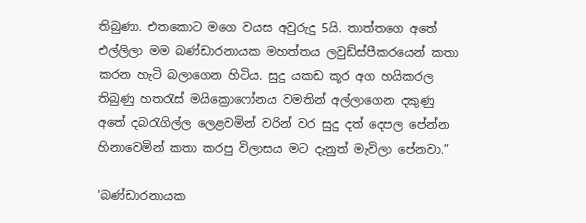තිබුණා. එතකොට මගෙ වයස අවුරුදු 5යි. තාත්තගෙ අතේ එල්ලිලා මම බණ්ඩාරනායක මහත්තය ලවුඩ්ස්පීකරයෙන් කතා කරන හැටි බලාගෙන හිටිය. සුදු යකඩ කූර අග හයි‍කරල තිබුණු හතරැස් මයික්‍රොෆෝනය වමතින් අල්ලාගෙන දකුණු අතේ දබරැගිල්ල ලෙළවමින් වරින් වර සුදු දත් දෙපල පේන්න හිනාවෙමින් කතා කරපු විලාසය මට දැනුත් මැවිලා පේනවා.”

‘බණ්ඩාරනායක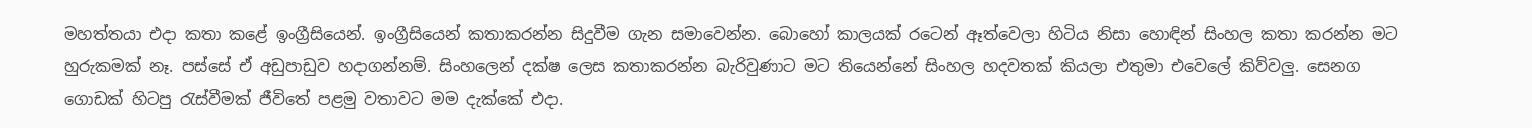මහත්තය‍ා එදා කතා කළේ ඉංග්‍රීසියෙන්. ඉංග්‍රීසියෙන් කතාකරන්න සිදුවීම ගැන සමාවෙන්න. බොහෝ කාලයක් රටෙන් ඈත්වෙලා හිටිය නිසා හොඳින් සිංහල කතා කරන්න මට හුරුකමක් නෑ. පස්සේ ඒ අඩුපාඩුව හදාගන්නම්. සිංහලෙන් දක්ෂ ලෙස කතාකරන්න බැරිවුණාට මට තියෙන්නේ සිංහල හදවතක් කියලා එතුමා එවෙලේ කිව්වලු. සෙනග ගොඩක් හිටපු රැස්වීමක් ජීවිතේ පළමු වතාවට මම දැක්කේ එදා.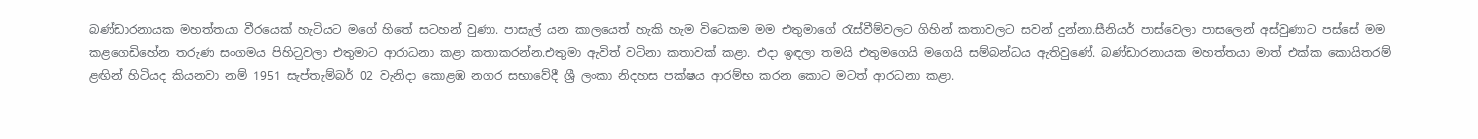බණ්ඩාරනායක මහත්තයා වීරයෙක් හැටියට මගේ හිතේ සටහන් වුණා. පා‍සැල් යන කා‍ලයෙත් හැකි හැම වි‍ටෙකම මම එතුමාගේ රැස්වීම්වලට ගිහින් කතාවලට සවන් දුන්නා.සීනියර් පාස්වෙලා පාසලෙන් අස්වුණාට පස්සේ මම කළගෙඩිහේන තරුණ සංගමය පිහිට‍ුවලා එතුමාට ආරාධනා කළා කතාකරන්න.එතුමා ඇවිත් වටිනා කතාවක් කළා. එදා ඉඳලා තමයි එතුමගෙයි මගෙයි සම්බන්ධය ඇතිවුණේ. බණ්ඩාරනායක මහත්තයා මාත් එක්ක කොයිතරම් ළඟින් හිටියද කියනවා නම් 1951 සැප්තැම්බර් 02 වැනිදා කොළඹ නගර සභාවේදී ශ්‍රී ලංකා නිදහස පක්ෂය ආරම්භ කරන කොට මටත් ආරධනා කළා.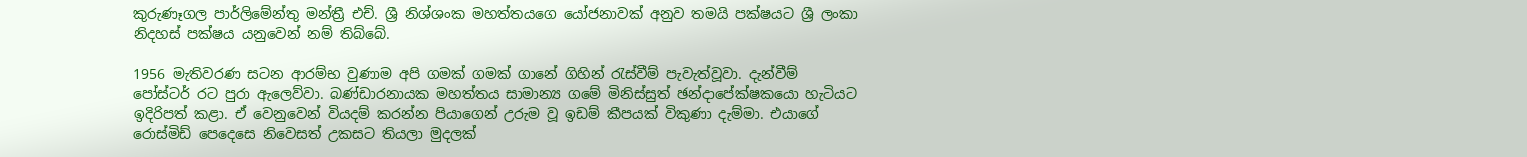කුරුණෑගල පාර්ලිමේන්තු මන්ත්‍රී එච්. ශ්‍රී නිශ්ශංක මහත්තයගෙ යෝජනාවක් අනුව තමයි පක්ෂයට ශ්‍රී ලංකා නිදහස් පක්ෂය යනුවෙන් නම් තිබ්බේ.

1956 මැතිවරණ සටන ආරම්භ වුණාම අපි ගමක් ගමක් ගානේ ගිහින් රැස්වීම් පැවැත්වූවා. දැන්වීම් පෝස්ටර් රට පුරා ඇලෙව්වා. බණ්ඩාරනායක මහත්තය සාමාන්‍ය ගමේ මිනිස්සුත් ඡන්දාපේක්ෂකයො හැටියට ඉදිරිපත් කළා. ඒ වෙනුවෙන් වියදම් කරන්න පිය‍ාගෙන් උරුම වූ ඉඩම් කීපයක් විකුණා දැම්මා. එයාගේ රොස්මිඩ් පෙදෙසෙ නිවෙසත් උකසට තියලා මුදලක්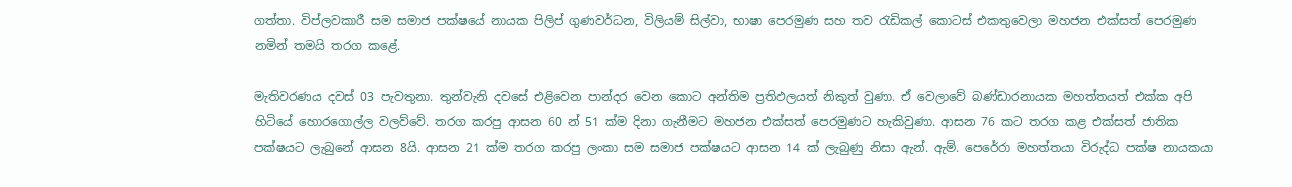ගත්තා‍. විප්ලවකාරී සම සමාජ පක්ෂයේ නායක පිලිප් ගුණවර්ධන, විලියම් සිල්වා, භාෂා පෙරමුණ සහ තව රැඩිකල් කොටස් එකතුවෙලා මහජන එක්සත් පෙරමුණ නමින් තමයි තරග කළේ.

මැතිවරණය දවස් 03 පැවතුනා. තුන්වැනි දවසේ එළිවෙන පාන්දර වෙන කොට අන්තිම ප්‍රතිඵලයත් නිකුත් වුණා. ඒ වෙලාවේ බණ්ඩාරනායක මහත්තයත් එක්ක අපි හිටියේ හොරගොල්ල වලව්වේ‍. තරග කරපු ආසන 60 න් 51 ක්ම දිනා ගැනීමට මහජන එක්සත් පෙරමුණට හැකිවුණා. ආසන 76 කට තරග කළ එක්සත් ජාතික පක්ෂයට ලැ‍බුනේ ආසන 8යි. ආසන 21 ක්ම තරග කරපු ලංකා සම සමාජ පක්ෂයට ආසන 14 ක් ලැබුණු නිසා ඇන්. ඇම්. පෙරේරා මහත්තයා විරුද්ධ පක්ෂ නායකයා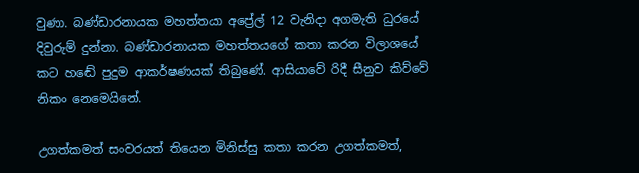වුණා. බණ්ඩාරනායක මහත්තයා අප්‍රේල් 12 වැනිදා අගමැති ධුරයේ දිවුරුම් දුන්නා. බණ්ඩාරනායක මහත්තයගේ කතා කරන විලාශයේ කට හ‍ඬේ පුදුම ආකර්ෂණයක් තිබුණේ. ආසියාවේ රිදී සීනුව කිව්වේ නිකං නෙමෙයිනේ.

උගත්කමත් සංවරයත් තියෙන මිනිස්සු කතා කරන උගත්කමත්,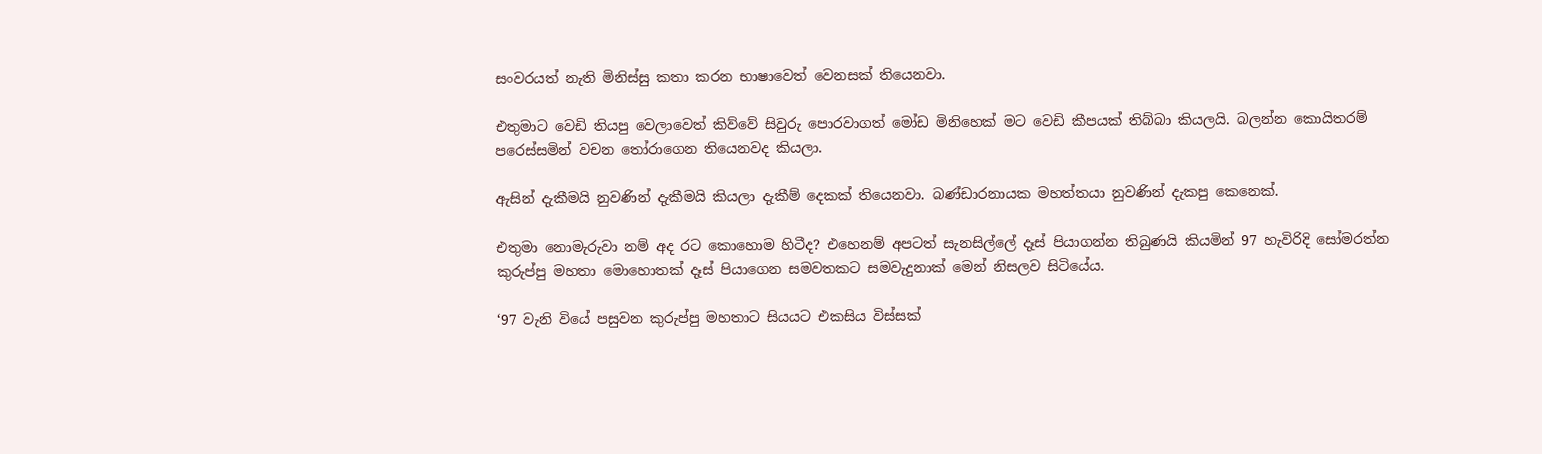සංවරයත් නැති මිනිස්සු කතා කරන භාෂ‍ාවෙත් වෙනසක් තියෙනවා.

එතුමාට වෙඩි තියපු වෙලාවෙත් කිව්වේ සිවුරු පොරවාගත් මෝ‍ඩ මිනිහෙක් මට වෙඩි කීපයක් තිබ්බා කියලයි. බලන්න කොයිතරම් පරෙස්සමින් වචන තෝරාගෙන තියෙනවද කියලා.

ඇසින් දැකීමයි නුවණින් දැකීමයි කියලා දැකීම් දෙකක් තියෙනවා‍. බණ්ඩාරනායක මහත්තයා නුවණින් දැකපු කෙනෙක්.

එතුමා නොමැරුවා නම් අද රට කොහොම හිටීද? එහෙනම් අපටත් සැනසිල්ලේ දෑස් පියාගන්න තිබුණයි කියමින් 97 හැවිරිදි සෝමරත්න කුරුප්පු මහතා මොහොතක් දෑස් පියාගෙන සමවතකට සමවැදුනාක් මෙන් නිසලව සිටියේය.

‘97 වැනි වියේ පසුවන කුරුප්පු මහතාට සියයට එකසිය විස්සක්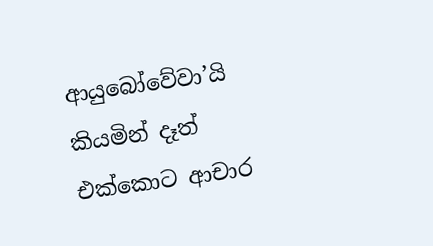ආයුබෝවේවා’යි කියමින් දෑත් එක්කොට ආචාර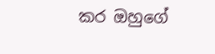කර ඔහුගේ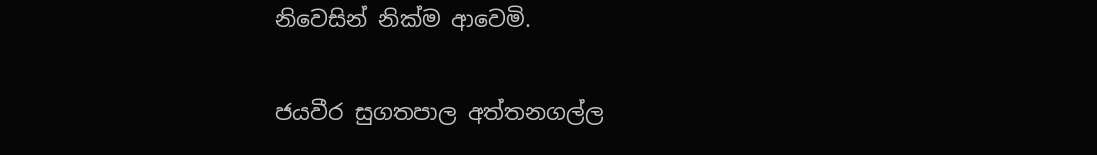නිවෙසින් නික්ම ආවෙමි.

ජයවීර සුගතපාල අත්තනගල්ල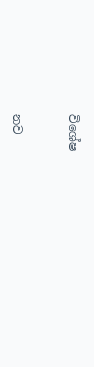විශේෂ



නව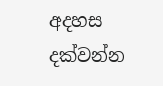අදහස දක්වන්න